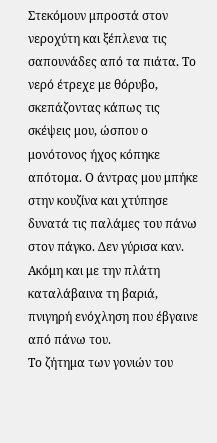Στεκόμουν μπροστά στον νεροχύτη και ξέπλενα τις σαπουνάδες από τα πιάτα. Το νερό έτρεχε με θόρυβο, σκεπάζοντας κάπως τις σκέψεις μου, ώσπου ο μονότονος ήχος κόπηκε απότομα. Ο άντρας μου μπήκε στην κουζίνα και χτύπησε δυνατά τις παλάμες του πάνω στον πάγκο. Δεν γύρισα καν. Ακόμη και με την πλάτη καταλάβαινα τη βαριά, πνιγηρή ενόχληση που έβγαινε από πάνω του.
Το ζήτημα των γονιών του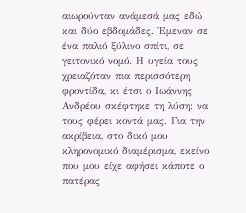αιωρούνταν ανάμεσά μας εδώ και δύο εβδομάδες. Έμεναν σε ένα παλιό ξύλινο σπίτι, σε γειτονικό νομό. Η υγεία τους χρειαζόταν πια περισσότερη φροντίδα, κι έτσι ο Ιωάννης Ανδρέου σκέφτηκε τη λύση: να τους φέρει κοντά μας. Για την ακρίβεια, στο δικό μου κληρονομικό διαμέρισμα, εκείνο που μου είχε αφήσει κάποτε ο πατέρας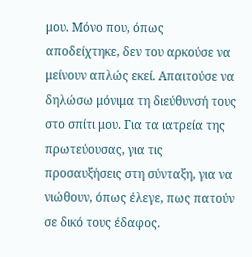μου. Μόνο που, όπως αποδείχτηκε, δεν του αρκούσε να μείνουν απλώς εκεί. Απαιτούσε να δηλώσω μόνιμα τη διεύθυνσή τους στο σπίτι μου. Για τα ιατρεία της πρωτεύουσας, για τις προσαυξήσεις στη σύνταξη, για να νιώθουν, όπως έλεγε, πως πατούν σε δικό τους έδαφος.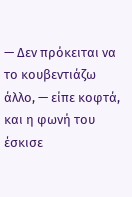— Δεν πρόκειται να το κουβεντιάζω άλλο, — είπε κοφτά, και η φωνή του έσκισε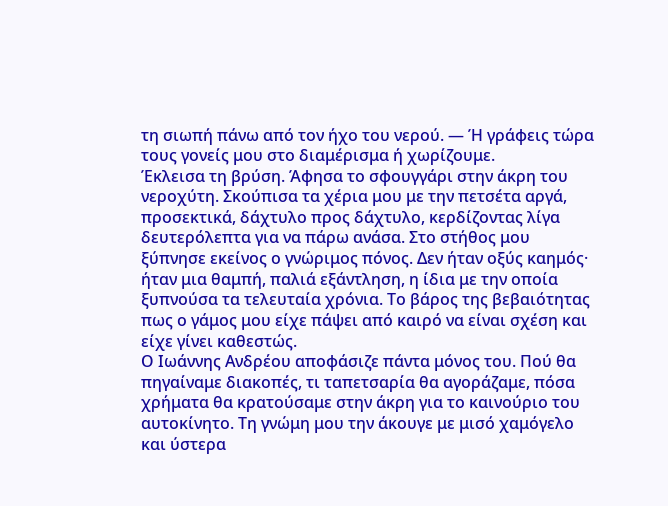τη σιωπή πάνω από τον ήχο του νερού. — Ή γράφεις τώρα τους γονείς μου στο διαμέρισμα ή χωρίζουμε.
Έκλεισα τη βρύση. Άφησα το σφουγγάρι στην άκρη του νεροχύτη. Σκούπισα τα χέρια μου με την πετσέτα αργά, προσεκτικά, δάχτυλο προς δάχτυλο, κερδίζοντας λίγα δευτερόλεπτα για να πάρω ανάσα. Στο στήθος μου ξύπνησε εκείνος ο γνώριμος πόνος. Δεν ήταν οξύς καημός· ήταν μια θαμπή, παλιά εξάντληση, η ίδια με την οποία ξυπνούσα τα τελευταία χρόνια. Το βάρος της βεβαιότητας πως ο γάμος μου είχε πάψει από καιρό να είναι σχέση και είχε γίνει καθεστώς.
Ο Ιωάννης Ανδρέου αποφάσιζε πάντα μόνος του. Πού θα πηγαίναμε διακοπές, τι ταπετσαρία θα αγοράζαμε, πόσα χρήματα θα κρατούσαμε στην άκρη για το καινούριο του αυτοκίνητο. Τη γνώμη μου την άκουγε με μισό χαμόγελο και ύστερα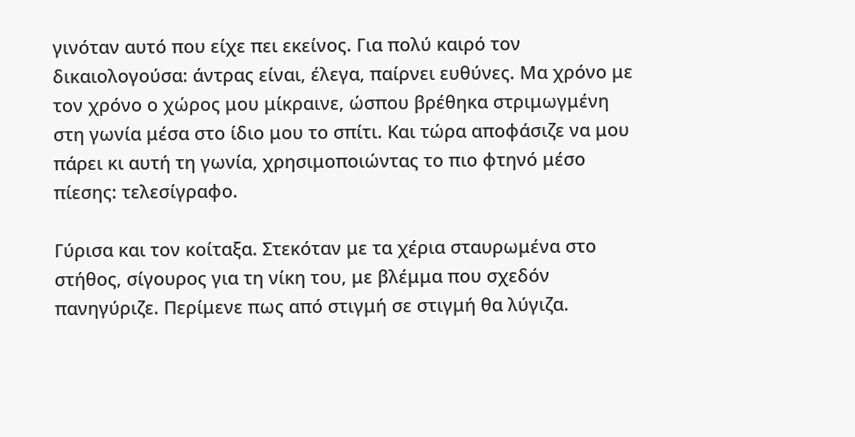γινόταν αυτό που είχε πει εκείνος. Για πολύ καιρό τον δικαιολογούσα: άντρας είναι, έλεγα, παίρνει ευθύνες. Μα χρόνο με τον χρόνο ο χώρος μου μίκραινε, ώσπου βρέθηκα στριμωγμένη στη γωνία μέσα στο ίδιο μου το σπίτι. Και τώρα αποφάσιζε να μου πάρει κι αυτή τη γωνία, χρησιμοποιώντας το πιο φτηνό μέσο πίεσης: τελεσίγραφο.

Γύρισα και τον κοίταξα. Στεκόταν με τα χέρια σταυρωμένα στο στήθος, σίγουρος για τη νίκη του, με βλέμμα που σχεδόν πανηγύριζε. Περίμενε πως από στιγμή σε στιγμή θα λύγιζα.